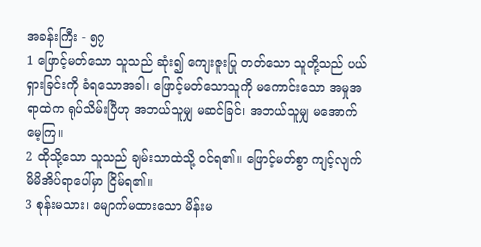အခန်းကြီး - ၅၇
1 ဖြောင့်မတ်သော သူသည် ဆုံး၍ ကျေးဇူးပြု တတ်သော သူတို့သည် ပယ်ရှားခြင်းကို ခံရသောအခါ၊ ဖြောင့်မတ်သောသူကို မကောင်းသော အမှုအရာထဲက ရုပ်သိမ်းပြီဟု အဘယ်သူမျှ မဆင်ခြင်၊ အဘယ်သူမျှ မအောက်မေ့ကြ။
2 ထိုသို့သော သူသည် ချမ်းသာထဲသို့ ဝင်ရ၏။ ဖြောင့်မတ်စွာ ကျင့်လျက်မိမိအိပ်ရာပေါ်မှာ ငြိမ်ရ၏။
3 စုန်းမသား၊ မျောက်မထားသော မိန်းမ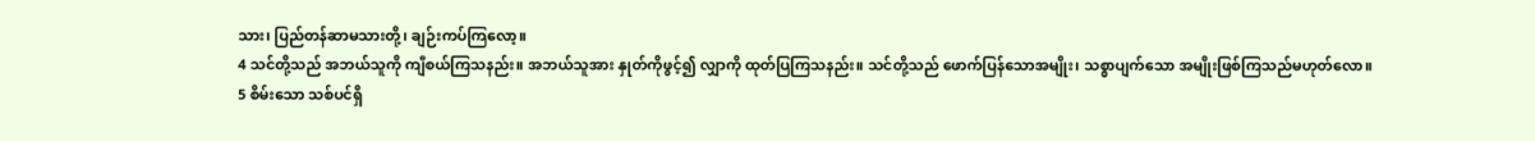သား၊ ပြည်တန်ဆာမသားတို့၊ ချဉ်းကပ်ကြလော့။
4 သင်တို့သည် အဘယ်သူကို ကျီစယ်ကြသနည်း။ အဘယ်သူအား နှုတ်ကိုဖွင့်၍ လျှာကို ထုတ်ပြကြသနည်း။ သင်တို့သည် ဖောက်ပြန်သောအမျိုး၊ သစ္စာပျက်သော အမျိုးဖြစ်ကြသည်မဟုတ်လော။
5 စိမ်းသော သစ်ပင်ရှိ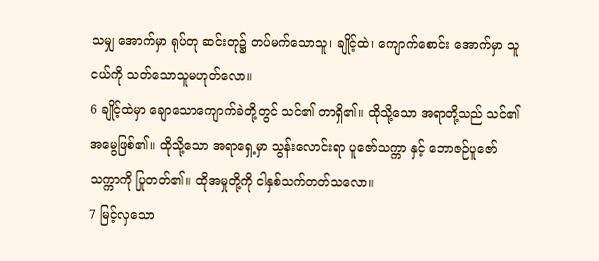သမျှ အောက်မှာ ရုပ်တု ဆင်းတု၌ တပ်မက်သောသူ၊ ချိုင့်ထဲ၊ ကျောက်စောင်း အောက်မှာ သူငယ်ကို သတ်သောသူမဟုတ်လော။
6 ချိုင့်ထဲမှာ ချောသောကျောက်ခဲတို့တွင် သင်၏ တာရှိ၏။ ထိုသို့သော အရာတို့သည် သင်၏အမွေဖြစ်၏။ ထိုသို့သော အရာရှေ့မှာ သွန်းလောင်းရာ ပူဇော်သက္ကာ နှင့် ဘောဇဉ်ပူဇော်သက္ကာကို ပြုတတ်၏။ ထိုအမှုတို့ကို ငါနှစ်သက်တတ်သလော။
7 မြင့်လှသော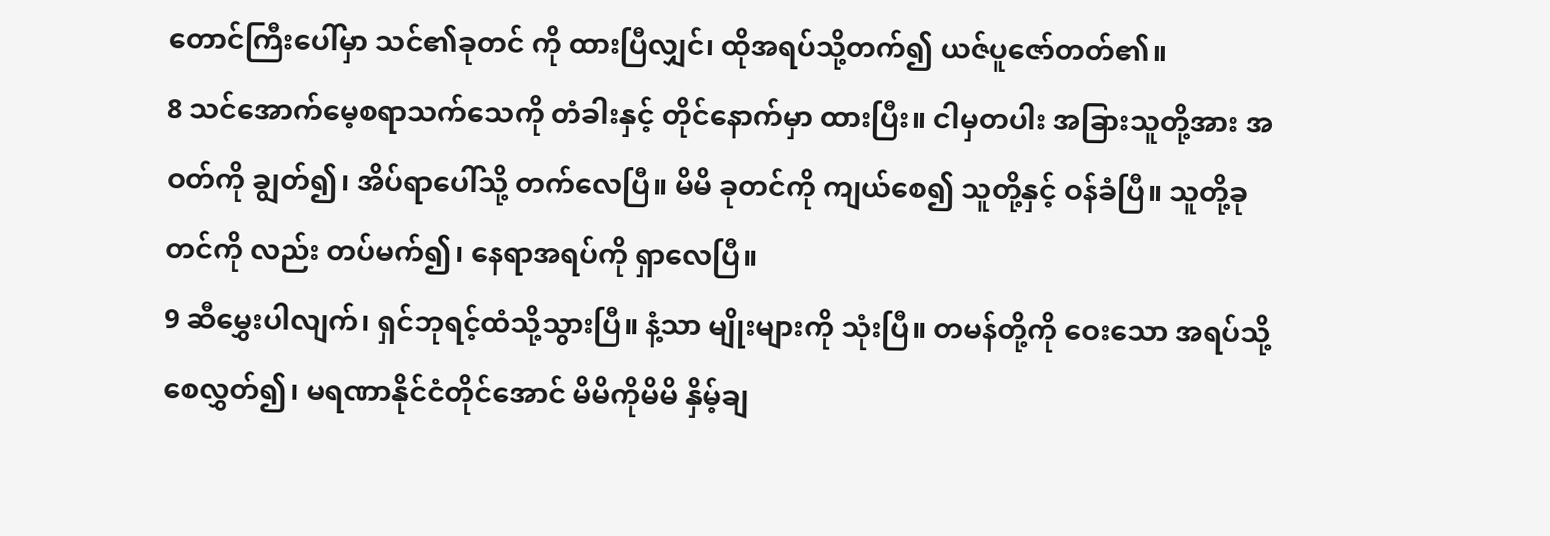တောင်ကြီးပေါ်မှာ သင်၏ခုတင် ကို ထားပြီလျှင်၊ ထိုအရပ်သို့တက်၍ ယဇ်ပူဇော်တတ်၏။
8 သင်အောက်မေ့စရာသက်သေကို တံခါးနှင့် တိုင်နောက်မှာ ထားပြီး။ ငါမှတပါး အခြားသူတို့အား အဝတ်ကို ချွတ်၍၊ အိပ်ရာပေါ်သို့ တက်လေပြီ။ မိမိ ခုတင်ကို ကျယ်စေ၍ သူတို့နှင့် ဝန်ခံပြီ။ သူတို့ခုတင်ကို လည်း တပ်မက်၍၊ နေရာအရပ်ကို ရှာလေပြီ။
9 ဆီမွှေးပါလျက်၊ ရှင်ဘုရင့်ထံသို့သွားပြီ။ နံ့သာ မျိုးများကို သုံးပြီ။ တမန်တို့ကို ဝေးသော အရပ်သို့ စေလွှတ်၍၊ မရဏာနိုင်ငံတိုင်အောင် မိမိကိုမိမိ နှိမ့်ချ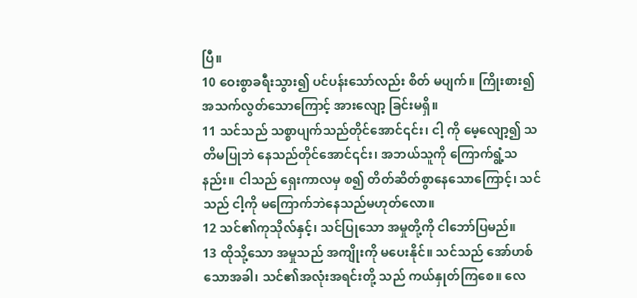ပြီ။
10 ဝေးစွာခရီးသွား၍ ပင်ပန်းသော်လည်း စိတ် မပျက်။ ကြိုးစား၍ အသက်လွတ်သောကြောင့် အားလျော့ ခြင်းမရှိ။
11 သင်သည် သစ္စာပျက်သည်တိုင်အောင်၎င်း၊ ငါ့ ကို မေ့လျော့၍ သတိမပြုဘဲ နေသည်တိုင်အောင်၎င်း၊ အဘယ်သူကို ကြောက်ရွံ့သနည်း။ ငါသည် ရှေးကာလမှ စ၍ တိတ်ဆိတ်စွာနေသောကြောင့်၊ သင်သည် ငါ့ကို မကြောက်ဘဲနေသည်မဟုတ်လော။
12 သင်၏ကုသိုလ်နှင့်၊ သင်ပြုသော အမှုတို့ကို ငါဘော်ပြမည်။
13 ထိုသို့သော အမှုသည် အကျိုးကို မပေးနိုင်။ သင်သည် အော်ဟစ်သောအခါ၊ သင်၏အလုံးအရင်းတို့ သည် ကယ်နှုတ်ကြစေ။ လေ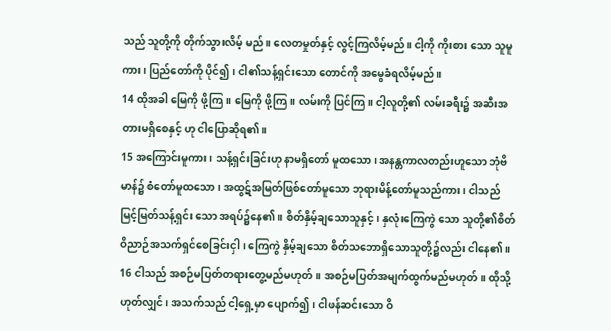သည် သူတို့ကို တိုက်သွားလိမ့် မည်။ လေတမှုတ်နှင့် လွင့်ကြလိမ့်မည်။ ငါ့ကို ကိုးစား သော သူမူကား၊ ပြည်တော်ကို ပိုင်၍၊ ငါ၏သန့်ရှင်းသော တောင်ကို အမွေခံရလိမ့်မည်။
14 ထိုအခါ မြေကို ဖို့ကြ။ မြေကို ဖို့ကြ။ လမ်းကို ပြင်ကြ။ ငါ့လူတို့၏ လမ်းခရီး၌ အဆီးအတားမရှိစေနှင့် ဟု ငါပြောဆိုရ၏။
15 အကြောင်းမူကား၊ သန့်ရှင်းခြင်းဟု နာမရှိတော် မူထသော၊ အနန္တကာလတည်းဟူသော ဘုံဗိမာန်၌ စံတော်မူထသော၊ အထွဋ်အမြတ်ဖြစ်တော်မူသော ဘုရားမိန့်တော်မူသည်ကား၊ ငါသည် မြင့်မြတ်သန့်ရှင်း သော အရပ်၌နေ၏။ စိတ်နှိမ့်ချသောသူနှင့်၊ နှလုံးကြေကွဲ သော သူတို့၏စိတ်ဝိညာဉ်အသက်ရှင်စေခြင်းငှါ၊ ကြေကွဲ နှိမ့်ချသော စိတ်သဘောရှိသောသူတို့၌လည်း ငါနေ၏။
16 ငါသည် အစဉ်မပြတ်တရားတွေ့မည်မဟုတ်။ အစဉ်မပြတ်အမျက်ထွက်မည်မဟုတ်။ ထိုသို့ဟုတ်လျှင်၊ အသက်သည် ငါ့ရှေ့မှာ ပျောက်၍၊ ငါဖန်ဆင်းသော ဝိ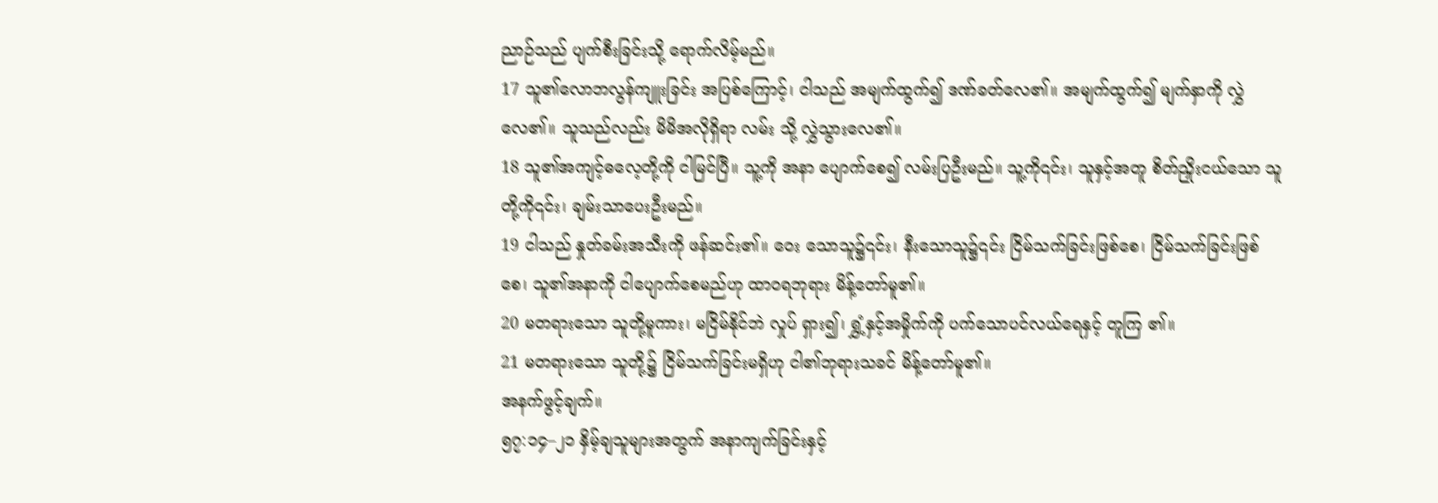ညာဉ်သည် ပျက်စီးခြင်းသို့ ရောက်လိမ့်မည်။
17 သူ၏လောဘလွန်ကျူးခြင်း အပြစ်ကြောင့်၊ ငါသည် အမျက်ထွက်၍ ဒဏ်ခတ်လေ၏။ အမျက်ထွက်၍ မျက်နှာကို လွှဲလေ၏။ သူသည်လည်း မိမိအလိုရှိရာ လမ်း သို့ လွှဲသွားလေ၏။
18 သူ၏အကျင့်ဓလေ့တို့ကို ငါမြင်ပြီ။ သူ့ကို အနာ ပျောက်စေ၍ လမ်းပြဦးမည်။ သူ့ကို၎င်း၊ သူနှင့်အတူ စိတ်ညှိုးငယ်သော သူတို့ကို၎င်း၊ ချမ်းသာပေးဦးမည်။
19 ငါသည် နှုတ်ခမ်းအသီးကို ဖန်ဆင်း၏။ ဝေး သောသူ၌၎င်း၊ နီးသောသူ၌၎င်း ငြိမ်သက်ခြင်းဖြစ်စေ၊ ငြိမ်သက်ခြင်းဖြစ်စေ၊ သူ၏အနာကို ငါပျောက်စေမည်ဟု ထာဝရဘုရား မိန့်တော်မူ၏။
20 မတရားသော သူတို့မူကား၊ မငြိမ်နိုင်ဘဲ လှုပ် ရှား၍၊ ရွှံ့နှင့်အမှိုက်ကို ပက်သောပင်လယ်ရေနှင့် တူကြ ၏။
21 မတရားသော သူတို့၌ ငြိမ်သက်ခြင်းမရှိဟု ငါ၏ဘုရားသခင် မိန့်တော်မူ၏။
အနက်ဖွင့်ချက်။
၅၇:၁၄–၂၁ နှိမ့်ချသူများအတွက် အနာကျက်ခြင်းနှင့်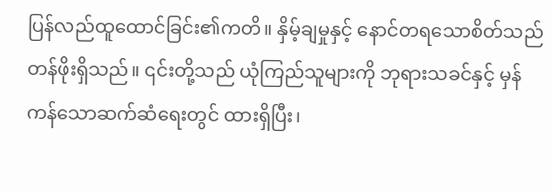ပြန်လည်ထူထောင်ခြင်း၏ကတိ။ နှိမ့်ချမှုနှင့် နောင်တရသောစိတ်သည် တန်ဖိုးရှိသည်။ ၎င်းတို့သည် ယုံကြည်သူများကို ဘုရားသခင်နှင့် မှန်ကန်သောဆက်ဆံရေးတွင် ထားရှိပြီး၊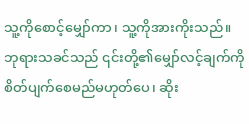သူ့ကိုစောင့်မျှော်ကာ၊ သူ့ကိုအားကိုးသည်။ ဘုရားသခင်သည် ၎င်းတို့၏မျှော်လင့်ချက်ကို စိတ်ပျက်စေမည်မဟုတ်ပေ၊ ဆိုး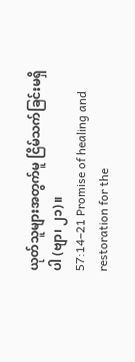ယုတ်သူများအတွက်မူ ငြိမ်သက်ခြင်းမရှိပါ (ဗျာ၊ ၂၁)။
57:14–21 Promise of healing and restoration for the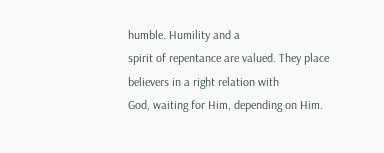humble. Humility and a
spirit of repentance are valued. They place believers in a right relation with
God, waiting for Him, depending on Him.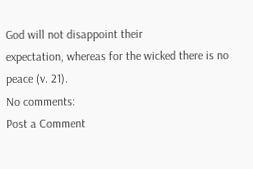God will not disappoint their
expectation, whereas for the wicked there is no peace (v. 21).
No comments:
Post a Comment